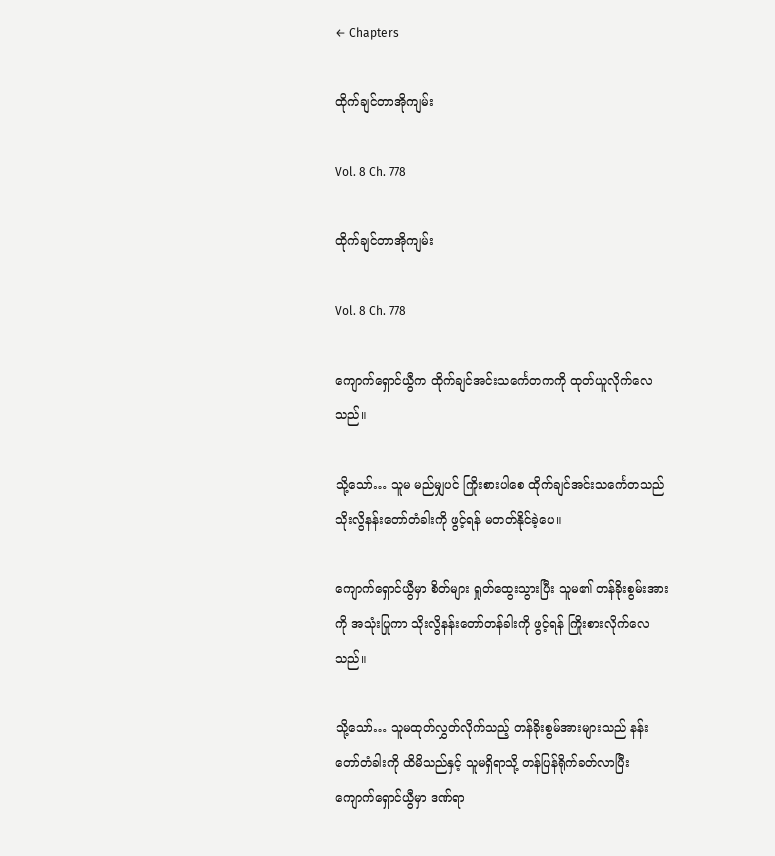← Chapters

ထိုက်ချင်တာအိုကျမ်း

Vol. 8 Ch. 778

ထိုက်ချင်တာအိုကျမ်း

Vol. 8 Ch. 778

ကျောက်ရှောင်ယွီက ထိုက်ချင်အင်းသင်္ကေတကကို ထုတ်ယူလိုက်လေသည်။

သို့သော်… သူမ မည်မျှပင် ကြိုးစားပါစေ ထိုက်ချင်အင်းသင်္ကေတသည် သိုးလွိနန်းတော်တံခါးကို ဖွင့်ရန် မတတ်နိုင်ခဲ့ပေ။

ကျောက်ရှောင်ယွီမှာ စိတ်များ ရှုတ်ထွေးသွားပြီး သူမ၏ တန်ခိုးစွမ်းအားကို အသုံးပြုကာ သိုးလွိနန်းတော်တန်ခါးကို ဖွင့်ရန် ကြိုးစားလိုက်လေသည်။

သို့သော်… သူမထုတ်လွှတ်လိုက်သည့် တန်ခိုးစွမ်အားများသည် နန်းတော်တံခါးကို ထိမိသည်နှင့် သူမရှိရာသို့ တန်ပြန်ရိုက်ခတ်လာပြီး ကျောက်ရှောင်ယွီမှာ ဒဏ်ရာ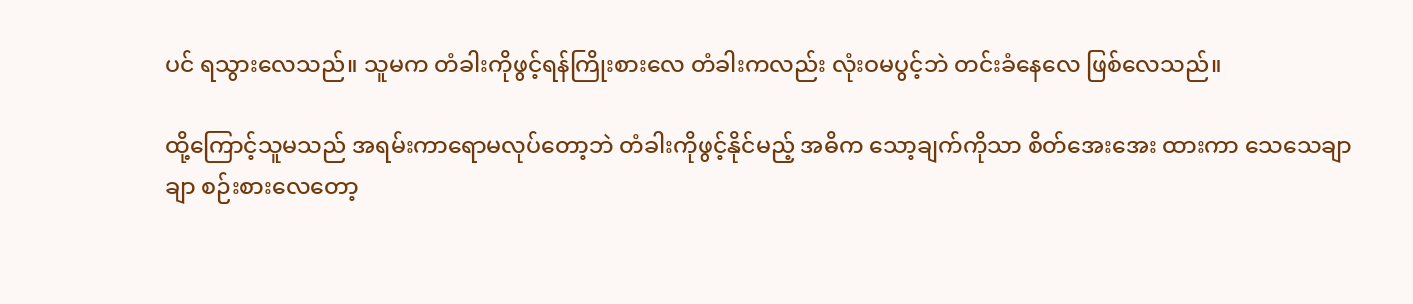ပင် ရသွားလေသည်။ သူမက တံခါးကိုဖွင့်ရန်ကြိုးစားလေ တံခါးကလည်း လုံးဝမပွင့်ဘဲ တင်းခံနေလေ ဖြစ်လေသည်။

ထို့ကြောင့်သူမသည် အရမ်းကာရောမလုပ်တော့ဘဲ တံခါးကိုဖွင့်နိုင်မည့် အဓိက သော့ချက်ကိုသာ စိတ်အေးအေး ထားကာ သေသေချာချာ စဉ်းစားလေတော့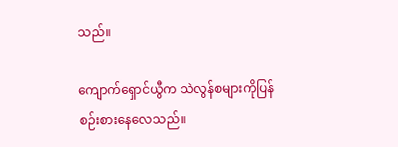သည်။

ကျောက်ရှောင်ယွီက သဲလွန်စများကိုပြန်စဉ်းစားနေလေသည်။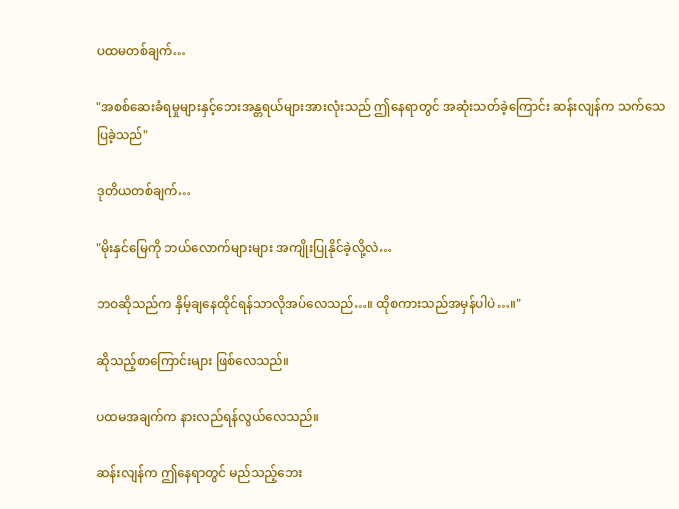ပထမတစ်ချက်…

"အစစ်ဆေးခံရမှုများနှင့်ဘေးအန္တရယ်များအားလုံးသည် ဤနေရာတွင် အဆုံးသတ်ခဲ့ကြောင်း ဆန်းလျန်က သက်သေပြခဲ့သည်"

ဒုတိယတစ်ချက်…

"မိုးနှင်မြေကို ဘယ်လောက်များများ အကျိုးပြုနိုင်ခဲ့လို့လဲ…

ဘဝဆိုသည်က နှိမ့်ချနေထိုင်ရန်သာလိုအပ်လေသည်…။ ထိုစကားသည်အမှန်ပါပဲ…။"

ဆိုသည့်စာကြောင်းများ ဖြစ်လေသည်။

ပထမအချက်က နားလည်ရန်လွယ်လေသည်။

ဆန်းလျန်က ဤနေရာတွင် မည်သည့်ဘေး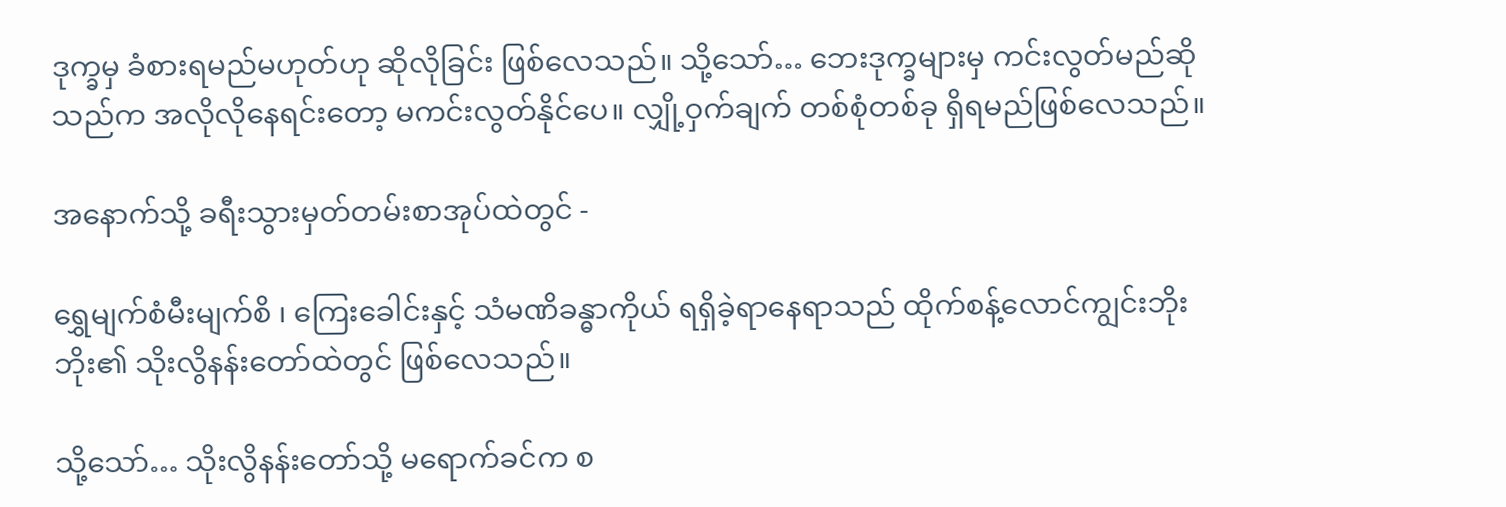ဒုက္ခမှ ခံစားရမည်မဟုတ်ဟု ဆိုလိုခြင်း ဖြစ်လေသည်။ သို့သော်… ဘေးဒုက္ခများမှ ကင်းလွတ်မည်ဆိုသည်က အလိုလိုနေရင်းတော့ မကင်းလွတ်နိုင်ပေ။ လျှို့ဝှက်ချက် တစ်စုံတစ်ခု ရှိရမည်ဖြစ်လေသည်။

အနောက်သို့ ခရီးသွားမှတ်တမ်းစာအုပ်ထဲတွင် -

ရွှေမျက်စံမီးမျက်စိ ၊ ကြေးခေါင်းနှင့် သံမဏိခန္ဓာကိုယ် ရရှိခဲ့ရာနေရာသည် ထိုက်စန့်လောင်ကျွင်းဘိုးဘိုး၏ သိုးလွိနန်းတော်ထဲတွင် ဖြစ်လေသည်။

သို့သော်… သိုးလွိနန်းတော်သို့ မရောက်ခင်က စ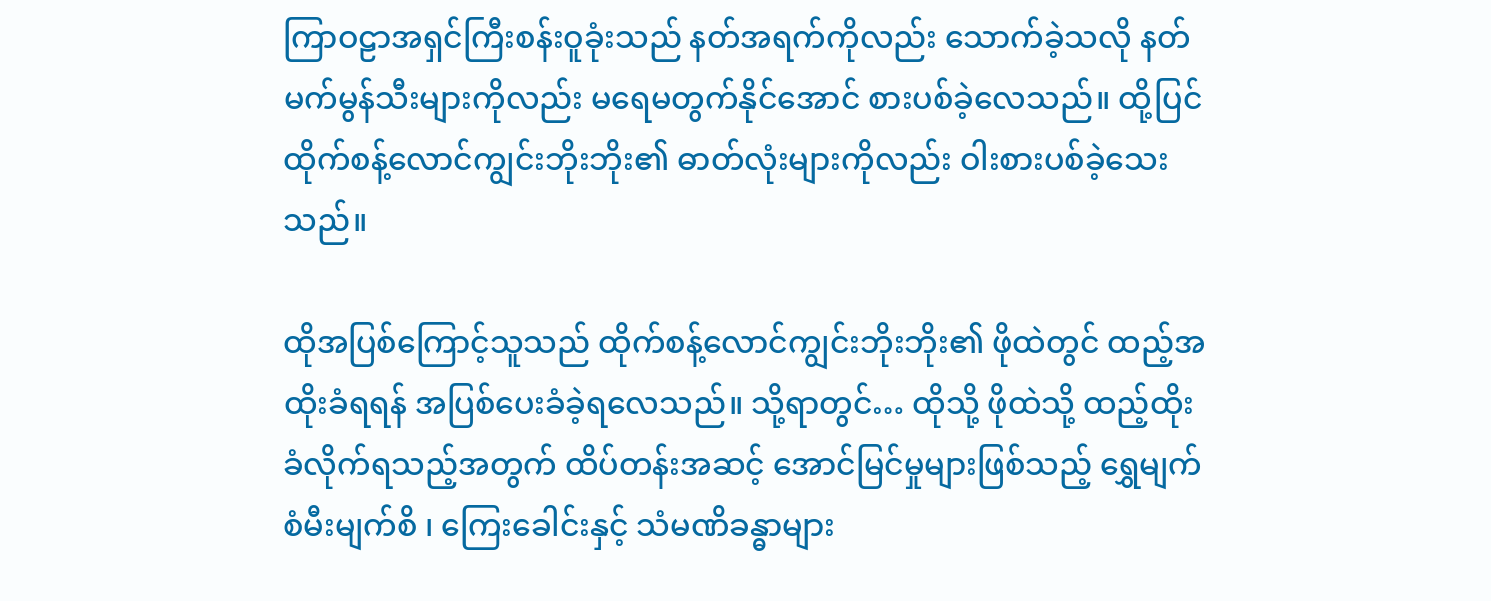ကြာဝဠာအရှင်ကြီးစန်းဝူခုံးသည် နတ်အရက်ကိုလည်း သောက်ခဲ့သလို နတ်မက်မွန်သီးများကိုလည်း မရေမတွက်နိုင်အောင် စားပစ်ခဲ့လေသည်။ ထို့ပြင် ထိုက်စန့်လောင်ကျွင်းဘိုးဘိုး၏ ဓာတ်လုံးများကိုလည်း ဝါးစားပစ်ခဲ့သေးသည်။

ထိုအပြစ်ကြောင့်သူသည် ထိုက်စန့်လောင်ကျွင်းဘိုးဘိုး၏ ဖိုထဲတွင် ထည့်အထိုးခံရရန် အပြစ်ပေးခံခဲ့ရလေသည်။ သို့ရာတွင်… ထိုသို့ ဖိုထဲသို့ ထည့်ထိုးခံလိုက်ရသည့်အတွက် ထိပ်တန်းအဆင့် အောင်မြင်မှုများဖြစ်သည့် ရွှေမျက်စံမီးမျက်စိ ၊ ကြေးခေါင်းနှင့် သံမဏိခန္ဓာများ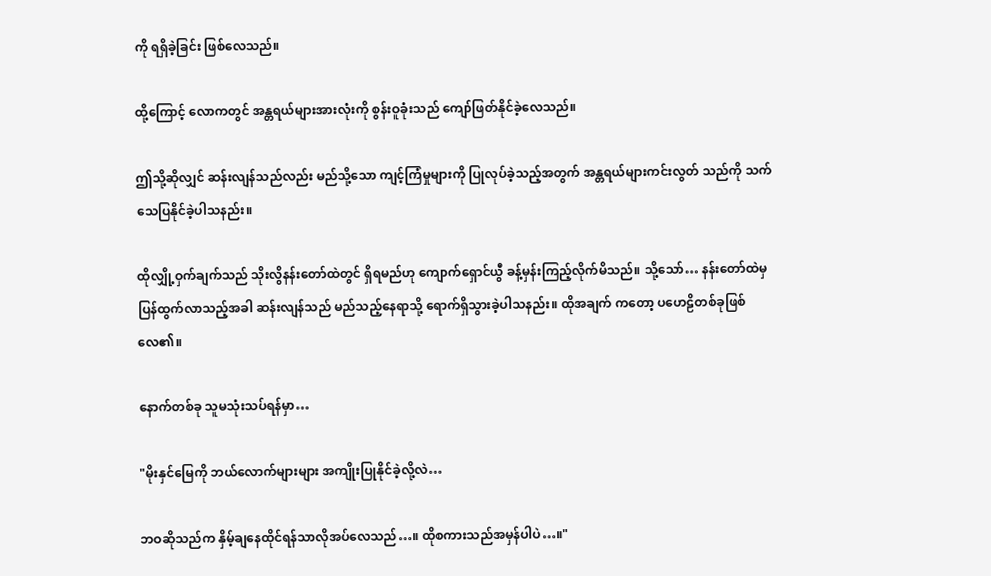ကို ရရှိခဲ့ခြင်း ဖြစ်လေသည်။

ထို့ကြောင့် လောကတွင် အန္တရယ်များအားလုံးကို စွန်းဝူခုံးသည် ကျော်ဖြတ်နိုင်ခဲ့လေသည်။

ဤသို့ဆိုလျှင် ဆန်းလျန်သည်လည်း မည်သို့သော ကျင့်ကြံမှုများကို ပြုလုပ်ခဲ့သည့်အတွက် အန္တရယ်များကင်းလွတ် သည်ကို သက်သေပြနိုင်ခဲ့ပါသနည်း။

ထိုလျှို့ဝှက်ချက်သည် သိုးလွိနန်းတော်ထဲတွင် ရှိရမည်ဟု ကျောက်ရှောင်ယွီ ခန့်မှန်းကြည့်လိုက်မိသည်။ သို့သော်… နန်းတော်ထဲမှ ပြန်ထွက်လာသည့်အခါ ဆန်းလျန်သည် မည်သည့်နေရာသို့ ရောက်ရှိသွားခဲ့ပါသနည်း။ ထိုအချက် ကတော့ ပဟေဠိတစ်ခုဖြစ်လေ၏။

နောက်တစ်ခု သူမသုံးသပ်ရန်မှာ…

"မိုးနှင်မြေကို ဘယ်လောက်များများ အကျိုးပြုနိုင်ခဲ့လို့လဲ…

ဘဝဆိုသည်က နှိမ့်ချနေထိုင်ရန်သာလိုအပ်လေသည်…။ ထိုစကားသည်အမှန်ပါပဲ…။"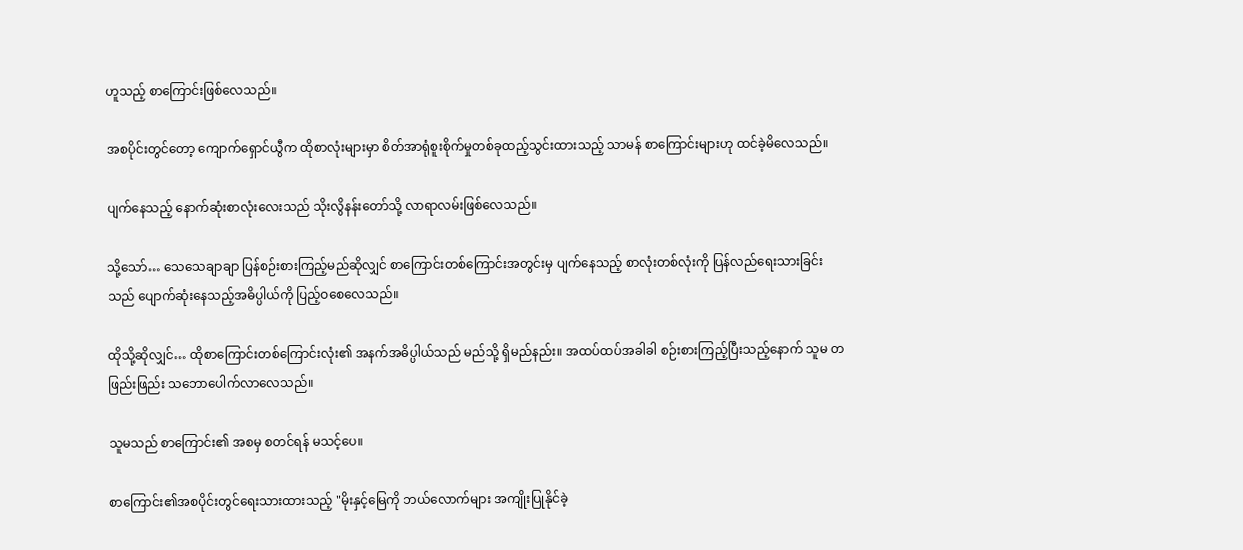ဟူသည့် စာကြောင်းဖြစ်လေသည်။

အစပိုင်းတွင်တော့ ကျောက်ရှောင်ယွီက ထိုစာလုံးများမှာ စိတ်အာရုံစူးစိုက်မှုတစ်ခုထည့်သွင်းထားသည့် သာမန် စာကြောင်းများဟု ထင်ခဲ့မိလေသည်။

ပျက်နေသည့် နောက်ဆုံးစာလုံးလေးသည် သိုးလွိနန်းတော်သို့ လာရာလမ်းဖြစ်လေသည်။

သို့သော်… သေသေချာချာ ပြန်စဉ်းစားကြည့်မည်ဆိုလျှင် စာကြောင်းတစ်ကြောင်းအတွင်းမှ ပျက်နေသည့် စာလုံးတစ်လုံးကို ပြန်လည်ရေးသားခြင်းသည် ပျောက်ဆုံးနေသည့်အဓိပ္ပါယ်ကို ပြည့်ဝစေလေသည်။

ထိုသို့ဆိုလျှင်… ထိုစာကြောင်းတစ်ကြောင်းလုံး၏ အနက်အဓိပ္ပါယ်သည် မည်သို့ ရှိမည်နည်း။ အထပ်ထပ်အခါခါ စဉ်းစားကြည့်ပြီးသည့်နောက် သူမ တဖြည်းဖြည်း သဘောပေါက်လာလေသည်။

သူမသည် စာကြောင်း၏ အစမှ စတင်ရန် မသင့်ပေ။

စာကြောင်း၏အစပိုင်းတွင်ရေးသားထားသည့် "မိုးနှင့်မြေကို ဘယ်လောက်များ အကျိုးပြုနိုင်ခဲ့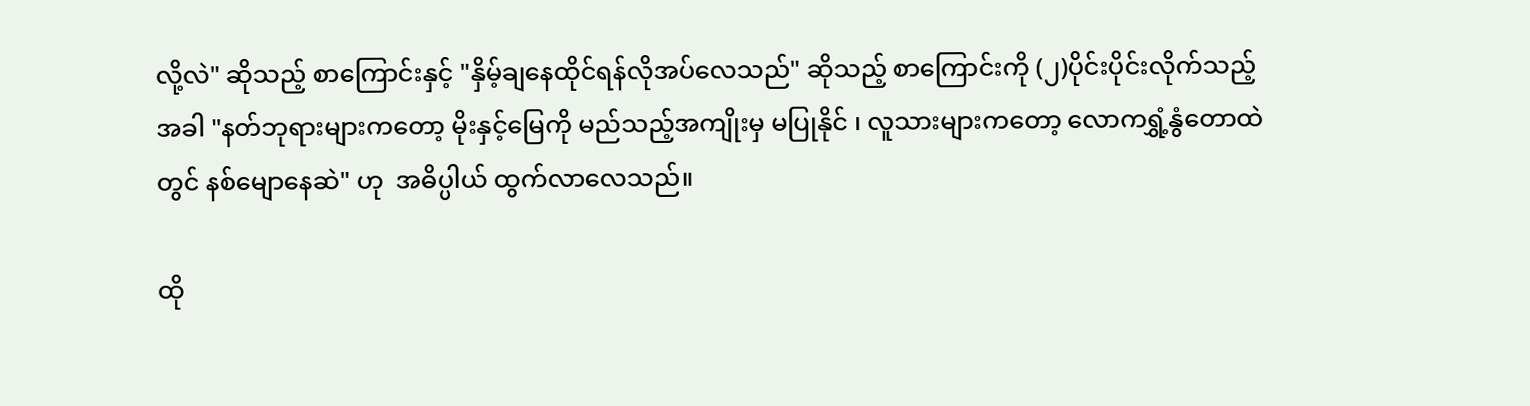လို့လဲ" ဆိုသည့် စာကြောင်းနှင့် "နှိမ့်ချနေထိုင်ရန်လိုအပ်လေသည်" ဆိုသည့် စာကြောင်းကို (၂)ပိုင်းပိုင်းလိုက်သည့်အခါ "နတ်ဘုရားများကတော့ မိုးနှင့်မြေကို မည်သည့်အကျိုးမှ မပြုနိုင် ၊ လူသားများကတော့ လောကရွှံ့နွံတောထဲတွင် နစ်မျောနေဆဲ" ဟု  အဓိပ္ပါယ် ထွက်လာလေသည်။

ထို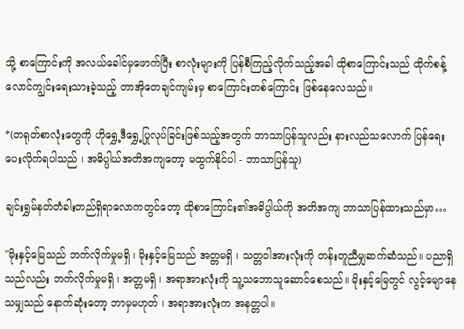သို့ စာကြောင်းကို အလယ်ခေါင်မှဖောက်ပြီး စာလုံးများကို ပြန်စီကြည့်လိုက်သည့်အခါ ထိုစာကြောင်းသည် ထိုက်စန့်လောင်ကျွင်းရေးသားခဲ့သည့် တာအိုတေချင်ကျမ်းမှ စာကြောင်းတစ်ကြောင်း ဖြစ်နေလေသည်။

*(တရုတ်စာလုံးတွေကို ဟိုရွှေ့ဒီရွှေ့ပြုလုပ်ခြင်းဖြစ်သည့်အတွက် ဘာသာပြန်သူလည်း နားလည်သလောက် ပြန်ရေးပေးလိုက်ရပါသည် ၊ အဓိပ္ပါယ်အတိအကျတော့ မထွက်နိုင်ပါ - ဘာသာပြန်သူ)

ချင်းရွှမ်နတ်တံခါးတည်ရှိရာလောကတွင်တော့ ထိုစာကြောင်း၏အဓိပ္ပါယ်ကို အတိအကျ ဘာသာပြန်ထားသည်မှာ…

"မိုးနှင့်မြေသည် ဘက်လိုက်မှုမရှိ ၊ မိုးနှင့်မြေသည် အတ္တမရှိ ၊ သတ္တဝါအားလုံးကို တန်းတူညီမျှဆက်ဆံသည်။ ပညာရှိသည်လည်း ဘက်လိုက်မှုမရှိ ၊ အတ္တမရှိ ၊ အရာအားလုံးကို သူ့သဘောသူဆောင်စေသည်။ မိုးနှင့်မြေတွင် လွင့်မျောနေသမျှသည် နောက်ဆုံးတော့ ဘာမှမဟုတ် ၊ အရာအားလုံးက အနတ္တပါ။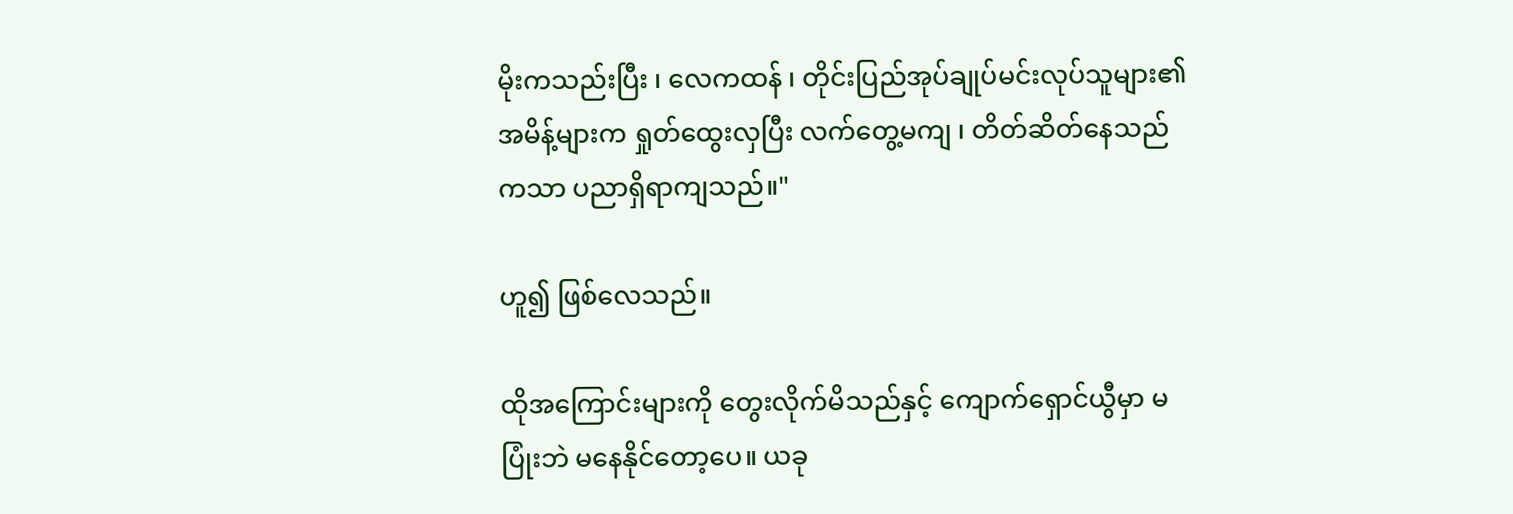မိုးကသည်းပြီး ၊ လေကထန် ၊ တိုင်းပြည်အုပ်ချုပ်မင်းလုပ်သူများ၏အမိန့်များက ရှုတ်ထွေးလှပြီး လက်တွေ့မကျ ၊ တိတ်ဆိတ်နေသည်ကသာ ပညာရှိရာကျသည်။"

ဟူ၍ ဖြစ်လေသည်။

ထိုအကြောင်းများကို တွေးလိုက်မိသည်နှင့် ကျောက်ရှောင်ယွီမှာ မပြုံးဘဲ မနေနိုင်တော့ပေ။ ယခု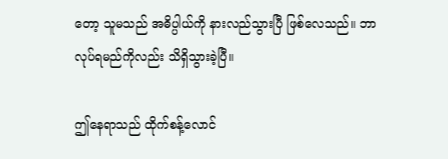တော့ သူမသည် အဓိပ္ပါယ်ကို နားလည်သွားပြီ ဖြစ်လေသည်။ ဘာလုပ်ရမည်ကိုလည်း သိရှိသွားခဲ့ပြီ။

ဤနေရာသည် ထိုက်စန့်လောင်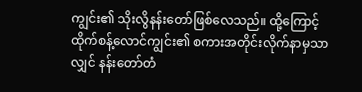ကျွင်း၏ သိုးလွိနန်းတော်ဖြစ်လေသည်။ ထို့ကြောင့် ထိုက်စန့်လောင်ကျွင်း၏ စကားအတိုင်းလိုက်နာမှသာလျှင် နန်းတော်တံ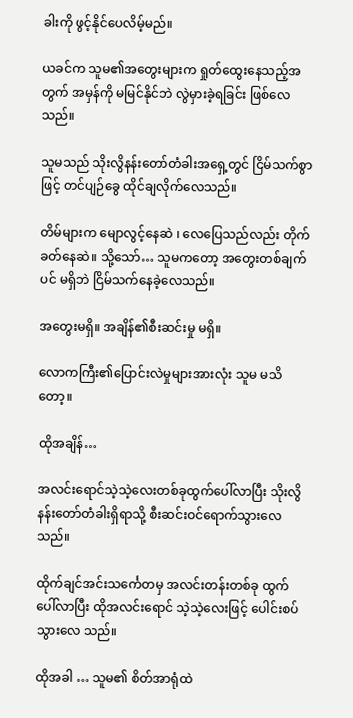ခါးကို ဖွင့်နိုင်ပေလိမ့်မည်။

ယခင်က သူမ၏အတွေးများက ရှုတ်ထွေးနေသည့်အတွက် အမှန်ကို မမြင်နိုင်ဘဲ လွဲမှားခဲ့ရခြင်း ဖြစ်လေသည်။

သူမသည် သိုးလွိနန်းတော်တံခါးအရှေ့တွင် ငြိမ်သက်စွာဖြင့် တင်ပျဉ်ခွေ ထိုင်ချလိုက်လေသည်။

တိမ်များက မျောလွင့်နေဆဲ ၊ လေပြေသည်လည်း တိုက်ခတ်နေဆဲ။ သို့သော်… သူမကတော့ အတွေးတစ်ချက်ပင် မရှိဘဲ ငြိမ်သက်နေခဲ့လေသည်။

အတွေးမရှိ။ အချိန်၏စီးဆင်းမှု မရှိ။

လောကကြီး၏ပြောင်းလဲမှုများအားလုံး သူမ မသိတော့။

ထိုအချိန်…

အလင်းရောင်သဲ့သဲ့လေးတစ်ခုထွက်ပေါ်လာပြီး သိုးလွိနန်းတော်တံခါးရှိရာသို့ စီးဆင်းဝင်ရောက်သွားလေသည်။

ထိုက်ချင်အင်းသင်္ကေတမှ အလင်းတန်းတစ်ခု ထွက်ပေါ်လာပြီး ထိုအလင်းရောင် သဲ့သဲ့လေးဖြင့် ပေါင်းစပ်သွားလေ သည်။

ထိုအခါ … သူမ၏ စိတ်အာရုံထဲ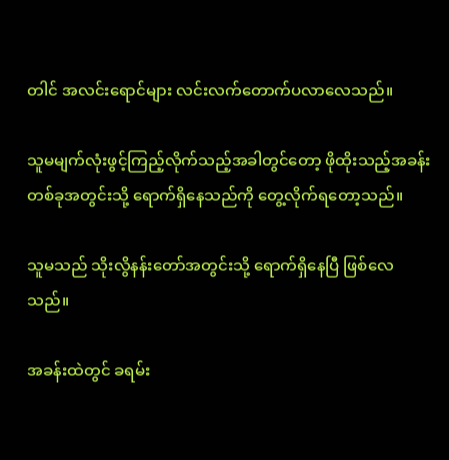တါင် အလင်းရောင်များ လင်းလက်တောက်ပလာလေသည်။

သူမမျက်လုံးဖွင့်ကြည့်လိုက်သည့်အခါတွင်တော့ ဖိုထိုးသည့်အခန်းတစ်ခုအတွင်းသို့ ရောက်ရှိနေသည်ကို တွေ့လိုက်ရတော့သည်။

သူမသည် သိုးလွိနန်းတော်အတွင်းသို့ ရောက်ရှိနေပြီ ဖြစ်လေသည်။

အခန်းထဲတွင် ခရမ်း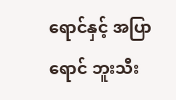ရောင်နှင့် အပြာရောင် ဘူးသီး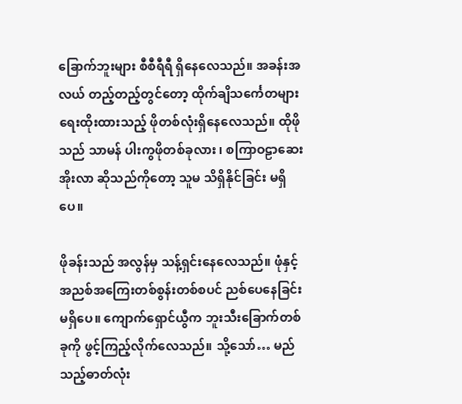ခြောက်ဘူးများ စီစီရီရီ ရှိနေလေသည်။ အခန်းအလယ် တည့်တည့်တွင်တော့ ထိုက်ချိသင်္ကေတများ ရေးထိုးထားသည့် ဖိုတစ်လုံးရှိနေလေသည်။ ထိုဖိုသည် သာမန် ပါးကွဖိုတစ်ခုလား ၊ စကြာဝဠာဆေးအိုးလာ ဆိုသည်ကိုတော့ သူမ သိရှိနိုင်ခြင်း မရှိပေ။

ဖိုခန်းသည် အလွန်မှ သန့်ရှင်းနေလေသည်။ ဖုံနှင့်အညစ်အကြေးတစ်စွန်းတစ်စပင် ညစ်ပေနေခြင်း မရှိပေ။ ကျောက်ရှောင်ယွီက ဘူးသီးခြောက်တစ်ခုကို ဖွင့်ကြည့်လိုက်လေသည်။ သို့သော်… မည်သည့်ဓာတ်လုံး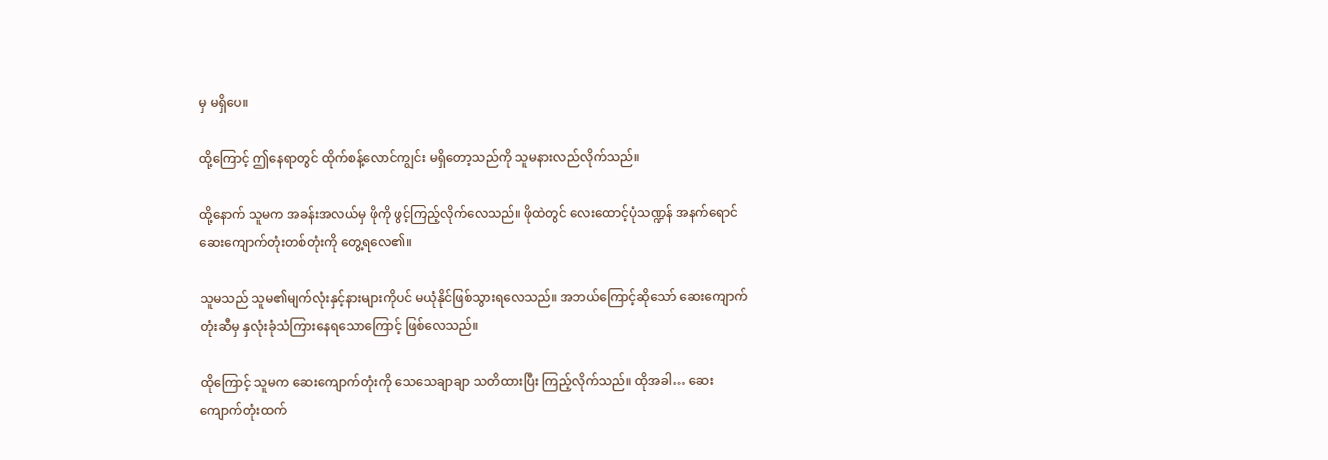မှ မရှိပေ။

ထို့ကြောင့် ဤနေရာတွင် ထိုက်စန့်လောင်ကျွင်း မရှိတော့သည်ကို သူမနားလည်လိုက်သည်။

ထို့နောက် သူမက အခန်းအလယ်မှ ဖိုကို ဖွင့်ကြည့်လိုက်လေသည်။ ဖိုထဲတွင် လေးထောင့်ပုံသဏ္ဍန် အနက်ရောင် ဆေးကျောက်တုံးတစ်တုံးကို တွေ့ရလေ၏။

သူမသည် သူမ၏မျက်လုံးနှင့်နားများကိုပင် မယုံနိုင်ဖြစ်သွားရလေသည်။ အဘယ်ကြောင့်ဆိုသော် ဆေးကျောက် တုံးဆီမှ နှလုံးခုံသံကြားနေရသောကြောင့် ဖြစ်လေသည်။

ထိုကြောင့် သူမက ဆေးကျောက်တုံးကို သေသေချာချာ သတိထားပြီး ကြည့်လိုက်သည်။ ထိုအခါ… ဆေးကျောက်တုံးထက်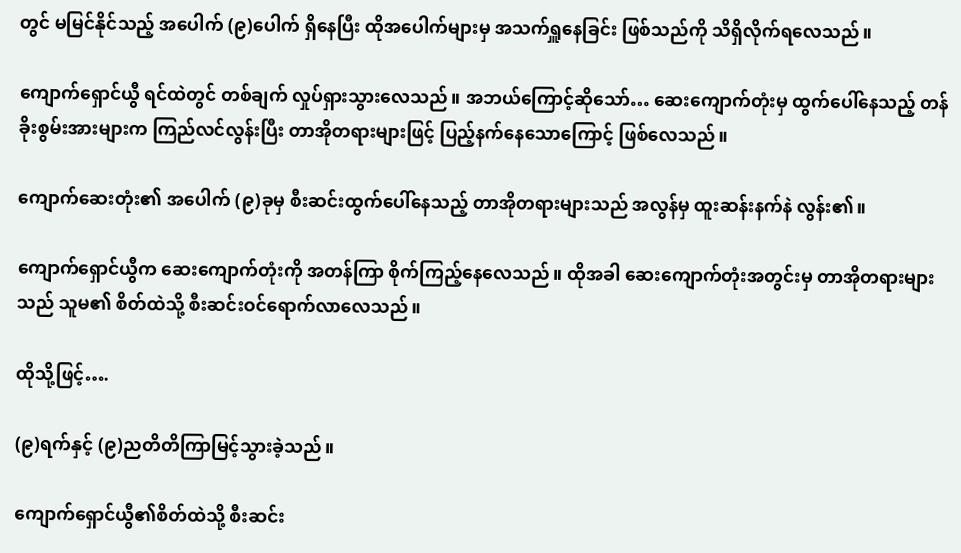တွင် မမြင်နိုင်သည့် အပေါက် (၉)ပေါက် ရှိနေပြီး ထိုအပေါက်များမှ အသက်ရှူနေခြင်း ဖြစ်သည်ကို သိရှိလိုက်ရလေသည်။

ကျောက်ရှောင်ယွီ ရင်ထဲတွင် တစ်ချက် လှုပ်ရှားသွားလေသည်။ အဘယ်ကြောင့်ဆိုသော်… ဆေးကျောက်တုံးမှ ထွက်ပေါ်နေသည့် တန်ခိုးစွမ်းအားများက ကြည်လင်လွန်းပြီး တာအိုတရားများဖြင့် ပြည့်နက်နေသောကြောင့် ဖြစ်လေသည်။

ကျောက်ဆေးတုံး၏ အပေါက် (၉)ခုမှ စီးဆင်းထွက်ပေါ်နေသည့် တာအိုတရားများသည် အလွန်မှ ထူးဆန်းနက်နဲ လွန်း၏။

ကျောက်ရှောင်ယွီက ဆေးကျောက်တုံးကို အတန်ကြာ စိုက်ကြည့်နေလေသည်။ ထိုအခါ ဆေးကျောက်တုံးအတွင်းမှ တာအိုတရားများသည် သူမ၏ စိတ်ထဲသို့ စီးဆင်းဝင်ရောက်လာလေသည်။

ထိုသို့ဖြင့်….

(၉)ရက်နှင့် (၉)ညတိတိကြာမြင့်သွားခဲ့သည်။

ကျောက်ရှောင်ယွီ၏စိတ်ထဲသို့ စီးဆင်း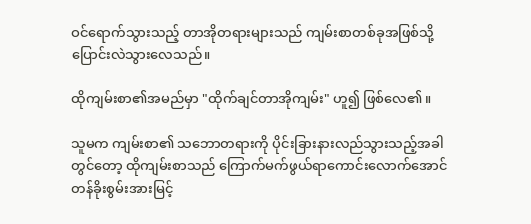ဝင်ရောက်သွားသည့် တာအိုတရားများသည် ကျမ်းစာတစ်ခုအဖြစ်သို့ ပြောင်းလဲသွားလေသည်။

ထိုကျမ်းစာ၏အမည်မှာ "ထိုက်ချင်တာအိုကျမ်း" ဟူ၍ ဖြစ်လေ၏။

သူမက ကျမ်းစာ၏ သဘောတရားကို ပိုင်းခြားနားလည်သွားသည့်အခါတွင်တော့ ထိုကျမ်းစာသည် ကြောက်မက်ဖွယ်ရာကောင်းလောက်အောင် တန်ခိုးစွမ်းအားမြင့်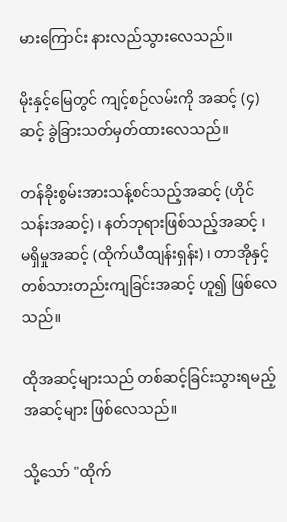မားကြောင်း နားလည်သွားလေသည်။

မိုးနှင့်မြေတွင် ကျင့်စဉ်လမ်းကို အဆင့် (၄)ဆင့် ခွဲခြားသတ်မှတ်ထားလေသည်။

တန်ခိုးစွမ်းအားသန့်စင်သည့်အဆင့် (ဟိုင်သန်းအဆင့်) ၊ နတ်ဘုရားဖြစ်သည့်အဆင့် ၊ မရှိမှုအဆင့် (ထိုက်ယီထျန်းရှန်း) ၊ တာအိုနှင့်တစ်သားတည်းကျခြင်းအဆင့် ဟူ၍ ဖြစ်လေသည်။

ထိုအဆင့်များသည် တစ်ဆင့်ခြင်းသွားရမည့် အဆင့်များ ဖြစ်လေသည်။

သို့သော် "ထိုက်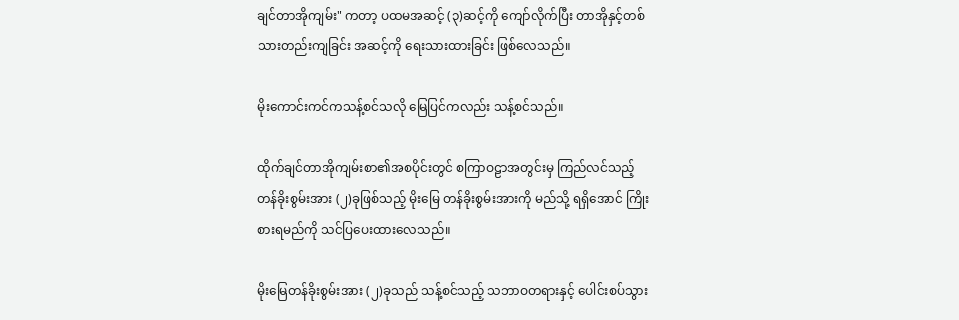ချင်တာအိုကျမ်း" ကတာ့ ပထမအဆင့် (၃)ဆင့်ကို ကျော်လိုက်ပြီး တာအိုနှင့်တစ်သားတည်းကျခြင်း အဆင့်ကို ရေးသားထားခြင်း ဖြစ်လေသည်။

မိုးကောင်းကင်ကသန့်စင်သလို မြေပြင်ကလည်း သန့်စင်သည်။

ထိုက်ချင်တာအိုကျမ်းစာ၏အစပိုင်းတွင် စကြာဝဠာအတွင်းမှ ကြည်လင်သည့်တန်ခိုးစွမ်းအား (၂)ခုဖြစ်သည့် မိုးမြေ တန်ခိုးစွမ်းအားကို မည်သို့ ရရှိအောင် ကြိုးစားရမည်ကို သင်ပြပေးထားလေသည်။

မိုးမြေတန်ခိုးစွမ်းအား (၂)ခုသည် သန့်စင်သည့် သဘာဝတရားနှင့် ပေါင်းစပ်သွား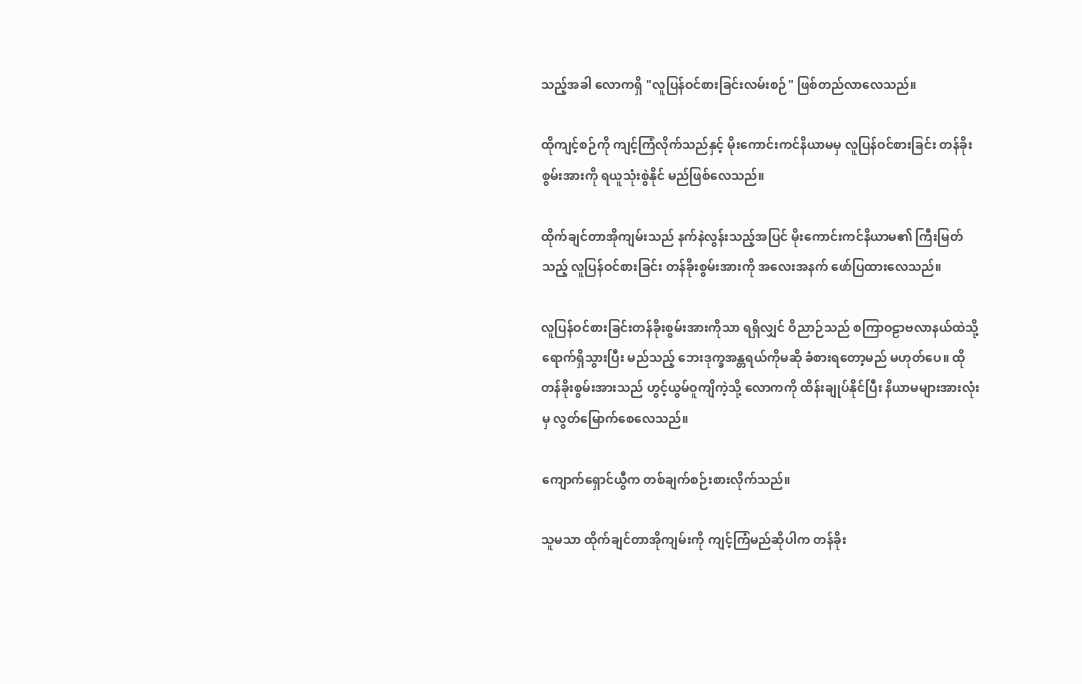သည့်အခါ လောကရှိ "လူပြန်ဝင်စားခြင်းလမ်းစဉ်" ဖြစ်တည်လာလေသည်။

ထိုကျင့်စဉ်ကို ကျင့်ကြံလိုက်သည်နှင့် မိုးကောင်းကင်နိယာမမှ လူပြန်ဝင်စားခြင်း တန်ခိုးစွမ်းအားကို ရယူသုံးစွဲနိုင် မည်ဖြစ်လေသည်။

ထိုက်ချင်တာအိုကျမ်းသည် နက်နဲလွန်းသည့်အပြင် မိုးကောင်းကင်နိယာမ၏ ကြီးမြတ်သည့် လူပြန်ဝင်စားခြင်း တန်ခိုးစွမ်းအားကို အလေးအနက် ဖော်ပြထားလေသည်။

လူပြန်ဝင်စားခြင်းတန်ခိုးစွမ်းအားကိုသာ ရရှိလျှင် ဝိညာဉ်သည် စကြာဝဠာဗလာနယ်ထဲသို့ ရောက်ရှိသွားပြီး မည်သည့် ဘေးဒုက္ခအန္တရယ်ကိုမဆို ခံစားရတော့မည် မဟုတ်ပေ။ ထိုတန်ခိုးစွမ်းအားသည် ဟွင့်ယွမ်ဝူကျိကဲ့သို့ လောကကို ထိန်းချုပ်နိုင်ပြီး နိယာမများအားလုံးမှ လွတ်မြောက်စေလေသည်။

ကျောက်ရှောင်ယွီက တစ်ချက်စဉ်းစားလိုက်သည်။

သူမသာ ထိုက်ချင်တာအိုကျမ်းကို ကျင့်ကြံမည်ဆိုပါက တန်ခိုး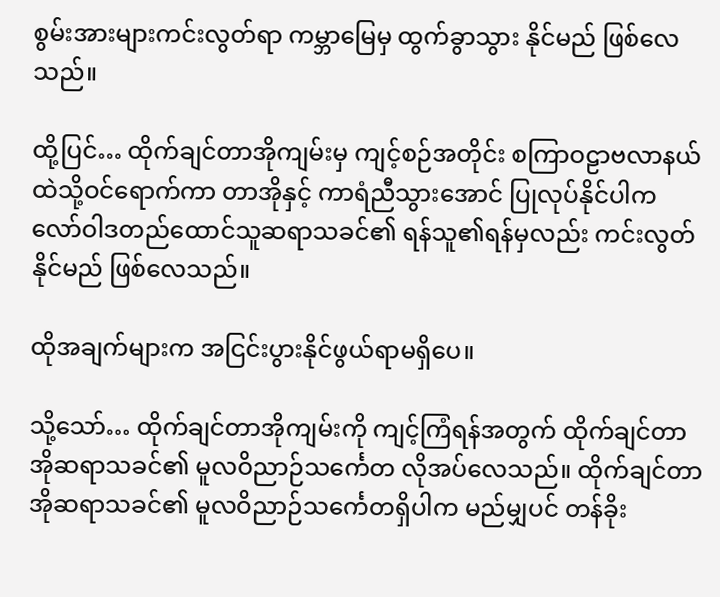စွမ်းအားများကင်းလွတ်ရာ ကမ္ဘာမြေမှ ထွက်ခွာသွား နိုင်မည် ဖြစ်လေသည်။

ထို့ပြင်… ထိုက်ချင်တာအိုကျမ်းမှ ကျင့်စဉ်အတိုင်း စကြာဝဠာဗလာနယ်ထဲသို့ဝင်ရောက်ကာ တာအိုနှင့် ကာရံညီသွားအောင် ပြုလုပ်နိုင်ပါက လော်ဝါဒတည်ထောင်သူဆရာသခင်၏ ရန်သူ၏ရန်မှလည်း ကင်းလွတ်နိုင်မည် ဖြစ်လေသည်။

ထိုအချက်များက အငြင်းပွားနိုင်ဖွယ်ရာမရှိပေ။

သို့သော်… ထိုက်ချင်တာအိုကျမ်းကို ကျင့်ကြံရန်အတွက် ထိုက်ချင်တာအိုဆရာသခင်၏ မူလဝိညာဉ်သင်္ကေတ လိုအပ်လေသည်။ ထိုက်ချင်တာအိုဆရာသခင်၏ မူလဝိညာဉ်သင်္ကေတရှိပါက မည်မျှပင် တန်ခိုး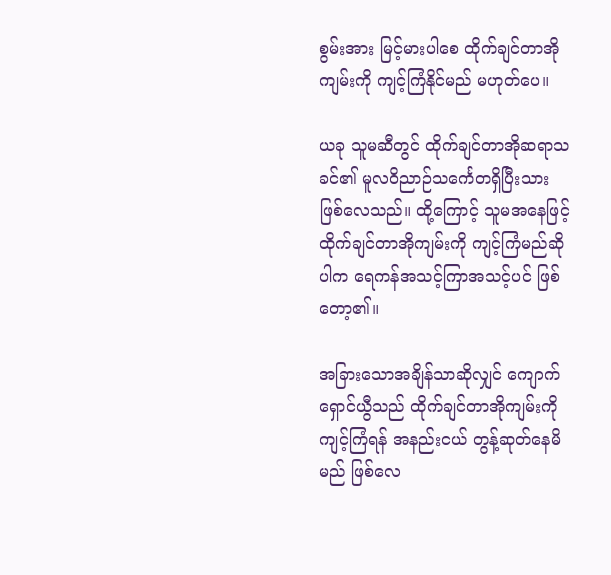စွမ်းအား မြင့်မားပါစေ ထိုက်ချင်တာအိုကျမ်းကို ကျင့်ကြံနိုင်မည် မဟုတ်ပေ။

ယခု သူမဆီတွင် ထိုက်ချင်တာအိုဆရာသခင်၏ မူလဝိညာဉ်သင်္ကေတရှိပြီးသားဖြစ်လေသည်။ ထို့ကြောင့် သူမအနေဖြင့် ထိုက်ချင်တာအိုကျမ်းကို ကျင့်ကြံမည်ဆိုပါက ရေကန်အသင့်ကြာအသင့်ပင် ဖြစ်တော့၏။

အခြားသောအချိန်သာဆိုလျှင် ကျောက်ရှောင်ယွီသည် ထိုက်ချင်တာအိုကျမ်းကို ကျင့်ကြံရန် အနည်းငယ် တွန့်ဆုတ်နေမိမည် ဖြစ်လေ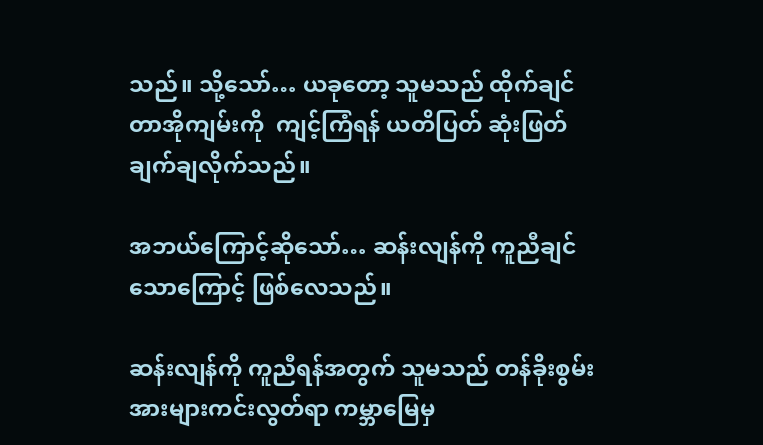သည်။ သို့သော်… ယခုတော့ သူမသည် ထိုက်ချင်တာအိုကျမ်းကို  ကျင့်ကြံရန် ယတိပြတ် ဆုံးဖြတ်ချက်ချလိုက်သည်။

အဘယ်ကြောင့်ဆိုသော်… ဆန်းလျန်ကို ကူညီချင်သောကြောင့် ဖြစ်လေသည်။

ဆန်းလျန်ကို ကူညီရန်အတွက် သူမသည် တန်ခိုးစွမ်းအားများကင်းလွတ်ရာ ကမ္ဘာမြေမှ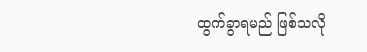ထွက်ခွာရမည် ဖြစ်သလို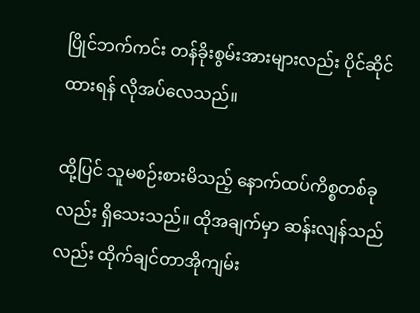ပြိုင်ဘက်ကင်း တန်ခိုးစွမ်းအားများလည်း ပိုင်ဆိုင်ထားရန် လိုအပ်လေသည်။

ထို့ပြင် သူမစဉ်းစားမိသည့် နောက်ထပ်ကိစ္စတစ်ခုလည်း ရှိသေးသည်။ ထိုအချက်မှာ ဆန်းလျန်သည်လည်း ထိုက်ချင်တာအိုကျမ်း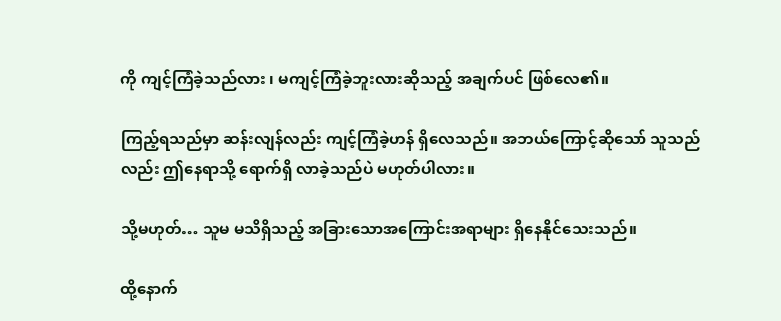ကို ကျင့်ကြံခဲ့သည်လား ၊ မကျင့်ကြံခဲ့ဘူးလားဆိုသည့် အချက်ပင် ဖြစ်လေ၏။

ကြည့်ရသည်မှာ ဆန်းလျန်လည်း ကျင့်ကြံခဲ့ဟန် ရှိလေသည်။ အဘယ်ကြောင့်ဆိုသော် သူသည်လည်း ဤနေရာသို့ ရောက်ရှိ လာခဲ့သည်ပဲ မဟုတ်ပါလား။

သို့မဟုတ်… သူမ မသိရှိသည့် အခြားသောအကြောင်းအရာများ ရှိနေနိုင်သေးသည်။

ထို့နောက်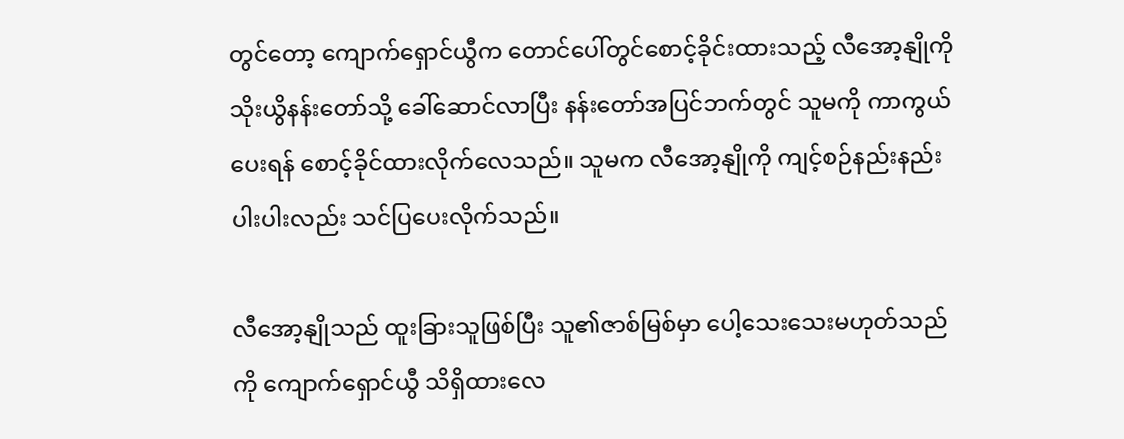တွင်တော့ ကျောက်ရှောင်ယွီက တောင်ပေါ်တွင်စောင့်ခိုင်းထားသည့် လီအော့နျိုကို သိုးယွိနန်းတော်သို့ ခေါ်ဆောင်လာပြီး နန်းတော်အပြင်ဘက်တွင် သူမကို ကာကွယ်ပေးရန် စောင့်ခိုင်ထားလိုက်လေသည်။ သူမက လီအော့နျိုကို ကျင့်စဉ်နည်းနည်းပါးပါးလည်း သင်ပြပေးလိုက်သည်။

လီအော့နျိုသည် ထူးခြားသူဖြစ်ပြီး သူ၏ဇာစ်မြစ်မှာ ပေါ့သေးသေးမဟုတ်သည်ကို ကျောက်ရှောင်ယွီ သိရှိထားလေ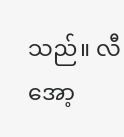သည်။ လီအော့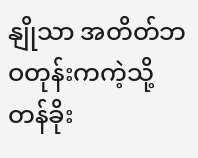နျိုသာ အတိတ်ဘဝတုန်းကကဲ့သို့ တန်ခိုး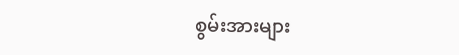စွမ်းအားများ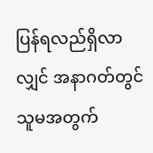ပြန်ရလည်ရှိလာလျှင် အနာဂတ်တွင် သူမအတွက်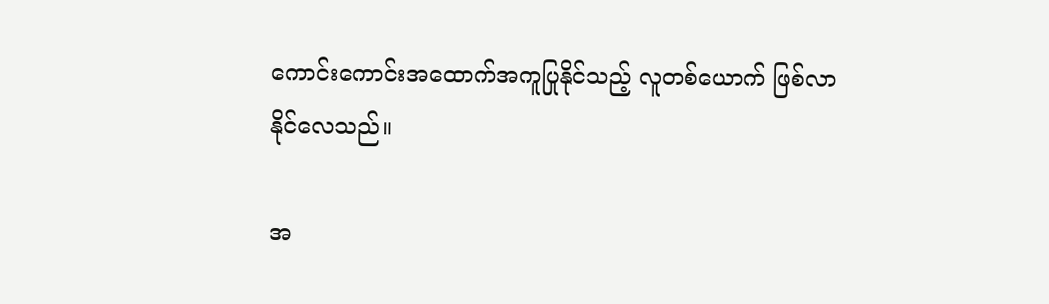ကောင်းကောင်းအထောက်အကူပြုနိုင်သည့် လူတစ်ယောက် ဖြစ်လာနိုင်လေသည်။

အ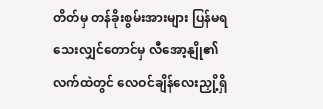တိတ်မှ တန်ခိုးစွမ်းအားများ ပြန်မရသေးလျှင်တောင်မှ လီအော့နျို၏လက်ထဲတွင် လေဝင်ချိန်လေးညှို့ရှိ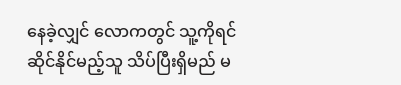နေခဲ့လျှင် လောကတွင် သူ့ကိုရင်ဆိုင်နိုင်မည့်သူ သိပ်ပြီးရှိမည် မ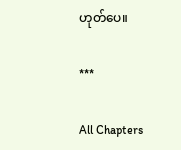ဟုတ်ပေ။

***

All Chapters